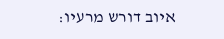איוב דורש מרעיו: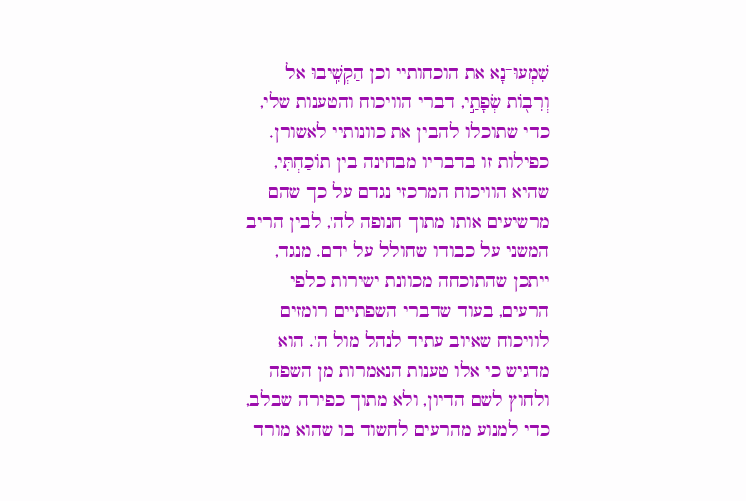שִׁמְעוּ־נָא את הוכחותיי וכן הַקְשִֽׁיבוּ אל וְרִב֖וֹת שְׂפָתַ֣י, דברי הוויכוח והטענות שלי, כדי שתוכלו להבין את כוונותיי לאשורן. כפילות זו בדבריו מבחינה בין תוֹכַחְתִּי, שהיא הוויכוח המרכזי נגדם על כך שהם מרשיעים אותו מתוך חנופה לה', לבין הריב המשני על כבודו שחולל על ידם. מנגד, ייתכן שהתוכחה מכוונת ישירות כלפי הרעים, בעוד שדברי השפתיים רומזים לוויכוח שאיוב עתיד לנהל מול ה'. הוא מדגיש כי אלו טענות הנאמרות מן השפה ולחוץ לשם הדיון, ולא מתוך כפירה שבלב, כדי למנוע מהרעים לחשוד בו שהוא מורד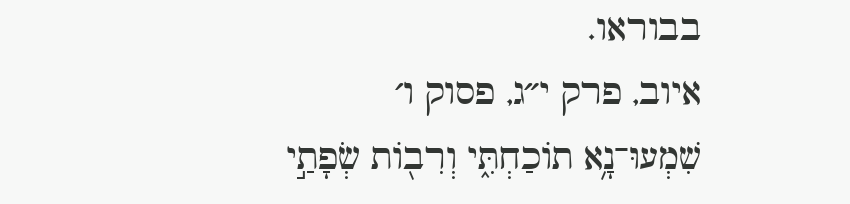בבוראו.
איוב, פרק י״ג, פסוק ו׳
שִׁמְעוּ־נָ֥א תוֹכַחְתִּ֑י וְרִב֖וֹת שְׂפָתַ֣י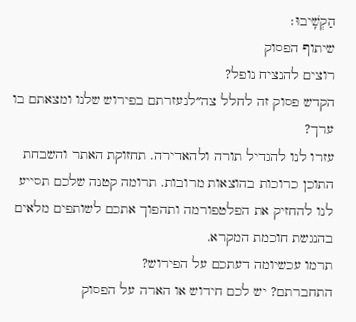הַקְשִֽׁיבוּ׃
שיתוף הפסוק
רוצים להנציח נופל?
הקדש פסוק זה לחלל צה״לנעזרתם בפירוש שלנו ומצאתם בו ערך?
עזרו לנו להגדיל תורה ולהאדירה. תחזוקת האתר והשבחת התוכן כרוכות בהוצאות מרובות. תרומה קטנה שלכם תסייע לנו להחזיק את הפלטפורמה ותהפוך אתכם לשותפים מלאים בהנגשת חוכמת המקרא.
תרמו עכשיומה דעתכם על הפירוש?
התחברתם? יש לכם חידוש או הארה על הפסוק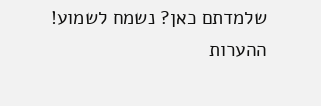שלמדתם כאן? נשמח לשמוע!
ההערות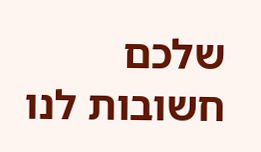שלכם חשובות לנו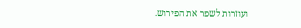ועוזרות לשפר את הפירוש.